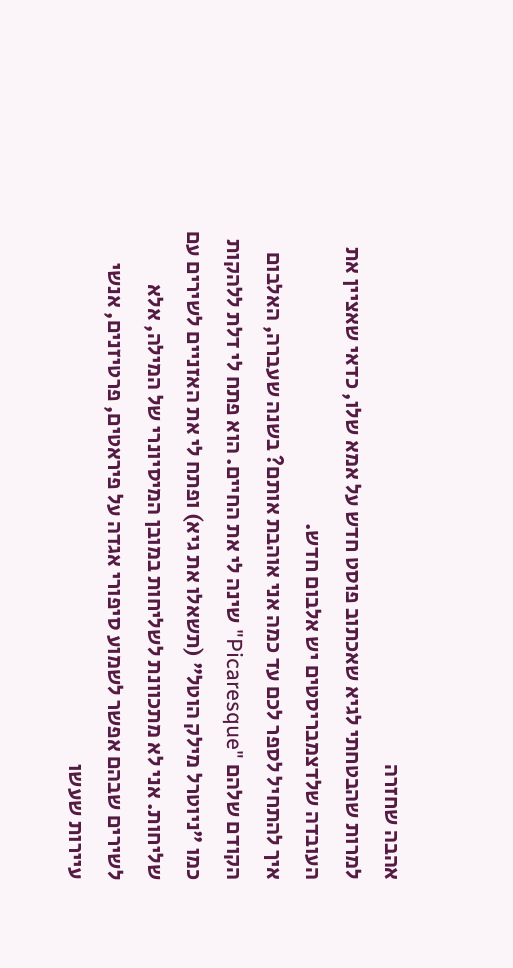אהבה שחזרה
למרות שהבטחתי לגיא שאכתוב פוסט חדש על אמא שלו, כדאי שאציין את העובדה שלדצמבריסטים יש אלבום חדש.
איך להתחיל לספר לכם עד כמה אני אוהבת אותם? בשנה שעברה, האלבום הקודם שלהם "Picaresque" שינה לי את החיים. הוא פתח לי דלת ללהקות כמו "ניוטרל מילק הוטל" (תשאלו את גיא) ופתח לי את האזניים לשירים עם שליחות. אני לא מתכוונת לשליחות במובן המיסיונרי של המילה, אלא לשירים שבהם אפשר לשמוע סיפורי אגדה על פיראטים, פרטיזנים, אנשי עיירות שעשו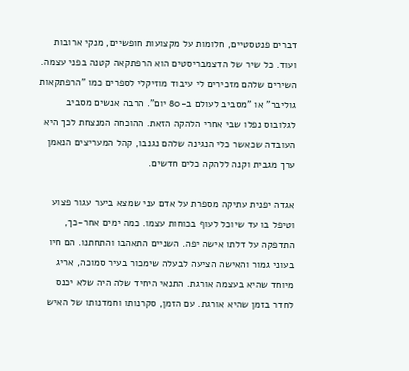דברים פנטסטיים, חלומות על מקצועות חופשיים, מנקי ארובות ועוד. כל שיר של הדצמבריסטים הוא הרפתקאה קטנה בפני עצמה. השירים שלהם מזכירים לי עיבוד מוזיקלי לספרים כמו "הרפתקאות גוליבר" או "מסביב לעולם ב-80 יום". הרבה אנשים מסביב לגלובוס נפלו שבי אחרי הלהקה הזאת. ההוכחה המנצחת לכך היא העובדה שכאשר כלי הנגינה שלהם נגנבו, קהל המעריצים הנאמן ערך מגבית וקנה ללהקה כלים חדשים.

אגדה יפנית עתיקה מספרת על אדם עני שמצא ביער עגור פצוע וטיפל בו עד שיוכל לעוף בכוחות עצמו. כמה ימים אחר-כך, התדפקה על דלתו אישה יפה. השניים התאהבו והתחתנו. הם חיו בעוני גמור והאישה הציעה לבעלה שימכור בעיר סמוכה, אריג מיוחד שהיא בעצמה אורגת. התנאי היחיד שלה היה שלא יכנס לחדר בזמן שהיא אורגת. עם הזמן, סקרנותו וחמדנותו של האיש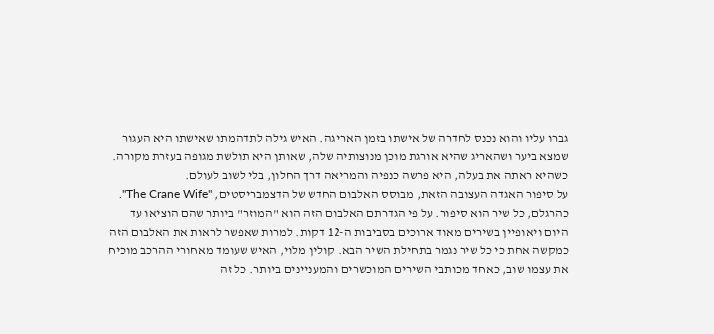גברו עליו והוא נכנס לחדרה של אישתו בזמן האריגה. האיש גילה לתדהמתו שאישתו היא העגור שמצא ביער ושהאריג שהיא אורגת מוכן מנוצותיה שלה, שאותן היא תולשת מגופה בעזרת מקורה. כשהיא ראתה את בעלה, היא פרשה כנפיה והמריאה דרך החלון, בלי לשוב לעולם.
על סיפור האגדה העצובה הזאת, מבוסס האלבום החדש של הדצמבריסטים, "The Crane Wife". כהרגלם, כל שיר הוא סיפור. על פי הגדרתם האלבום הזה הוא "המוזר" ביותר שהם הוציאו עד היום ויאופיין בשירים מאוד ארוכים בסביבות ה-12 דקות. למרות שאפשר לראות את האלבום הזה כמקשה אחת כי כל שיר נגמר בתחילת השיר הבא. קולין מלוי, האיש שעומד מאחורי ההרכב מוכיח את עצמו שוב, כאחד מכותבי השירים המוכשרים והמעניינים ביותר. כל זה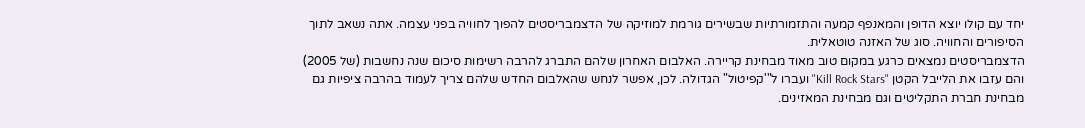יחד עם קולו יוצא הדופן והמאנפף קמעה והתזמורתיות שבשירים גורמת למוזיקה של הדצמבריסטים להפוך לחוויה בפני עצמה. אתה נשאב לתוך הסיפורים והחוויה. סוג של האזנה טוטאלית.
הדצמבריסטים נמצאים כרגע במקום טוב מאוד מבחינת קריירה. האלבום האחרון שלהם התברג להרבה רשימות סיכום שנה נחשבות (של 2005) והם עזבו את הלייבל הקטן "Kill Rock Stars" ועברו ל"'קפיטול" הגדולה. לכן, אפשר לנחש שהאלבום החדש שלהם צריך לעמוד בהרבה ציפיות גם מבחינת חברת התקליטים וגם מבחינת המאזינים.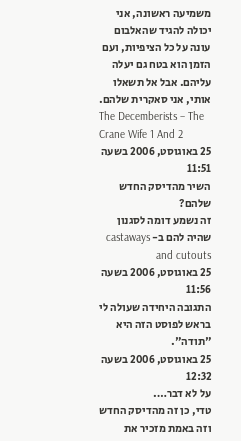משמיעה ראשונה, אני יכולה להגיד שהאלבום עונה על כל הציפיות, ועם הזמן הוא בטח גם יעלה עליהם. אבל אל תשאלו אותי, אני סאקרית שלהם.
The Decemberists – The Crane Wife 1 And 2
25 באוגוסט, 2006 בשעה 11:51
השיר מהדיסק החדש שלהם?
זה נשמע דומה לסגנון שהיה להם ב- castaways and cutouts
25 באוגוסט, 2006 בשעה 11:56
התגובה היחידה שעולה לי בראש לפוסט הזה היא "תודה".
25 באוגוסט, 2006 בשעה 12:32
על לא דבר….
טדי, כן זה מהדיסק החדש וזה באמת מזכיר את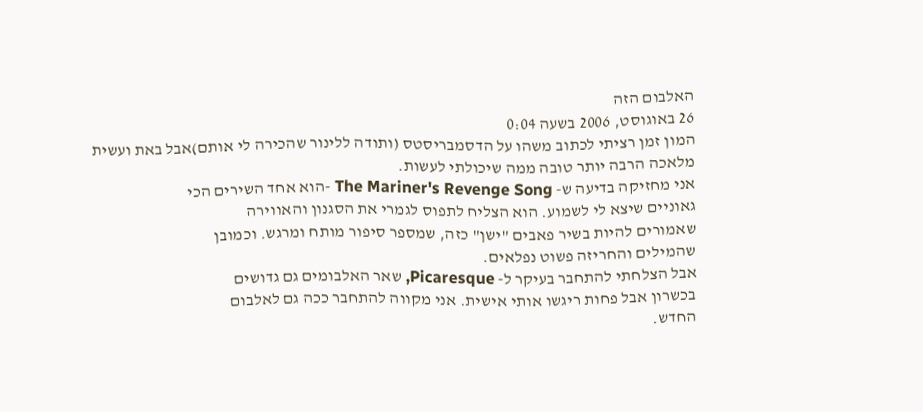האלבום הזה
26 באוגוסט, 2006 בשעה 0:04
המון זמן רציתי לכתוב משהו על הדסמבריסטס (ותודה ללינור שהכירה לי אותם)אבל באת ועשית מלאכה הרבה יותר טובה ממה שיכולתי לעשות.
אני מחזיקה בדיעה ש- The Mariner's Revenge Song -הוא אחד השירים הכי
גאוניים שיצא לי לשמוע. הוא הצליח לתפוס לגמרי את הסגנון והאווירה
שאמורים להיות בשיר פאבים "ישן" כזה, שמספר סיפור מותח ומרגש. וכמובן
שהמילים והחריזה פשוט נפלאים.
אבל הצלחתי להתחבר בעיקר ל- Picaresque, שאר האלבומים גם גדושים
בכשרון אבל פחות ריגשו אותי אישית. אני מקווה להתחבר ככה גם לאלבום
החדש.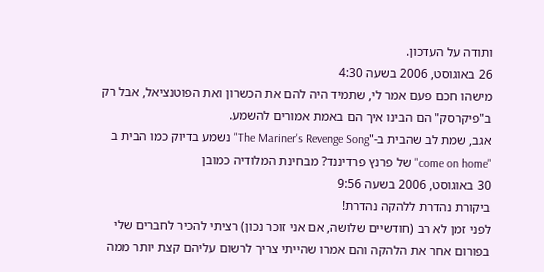ותודה על העדכון.
26 באוגוסט, 2006 בשעה 4:30
מישהו חכם פעם אמר לי, שתמיד היה להם את הכשרון ואת הפוטנציאל, אבל רק ב"פיקרסק" הם הבינו איך הם באמת אמורים להשמע.
אגב, שמת לב שהבית ב-"The Mariner's Revenge Song" נשמע בדיוק כמו הבית ב "come on home" של פרנץ פרדיננד? מבחינת המלודיה כמובן
30 באוגוסט, 2006 בשעה 9:56
ביקורת נהדרת ללהקה נהדרת!
לפני זמן לא רב (חודשיים שלושה, אם אני זוכר נכון) רציתי להכיר לחברים שלי בפורום אחר את הלהקה והם אמרו שהייתי צריך לרשום עליהם קצת יותר ממה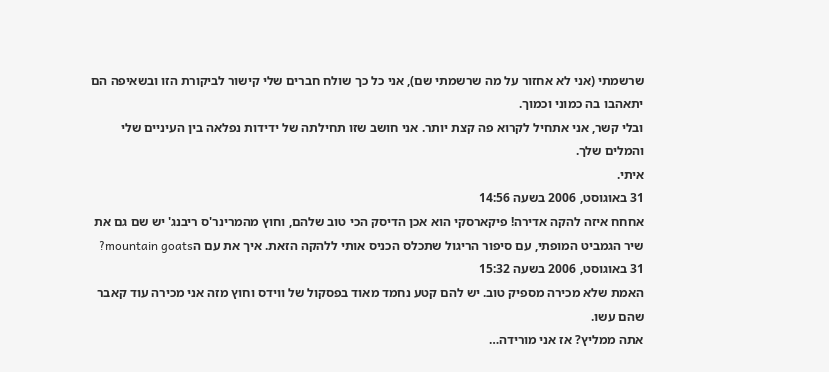שרשמתי (אני לא אחזור על מה שרשמתי שם), אני כל כך שולח חברים שלי קישור לביקורת הזו ובשאיפה הם יתאהבו בה כמוני וכמוך.
ובלי קשר, אני אתחיל לקרוא פה קצת יותר. אני חושב שזו תחילתה של ידידות נפלאה בין העיניים שלי והמלים שלך.
איתי.
31 באוגוסט, 2006 בשעה 14:56
אחחח איזה להקה אדירה! פיקארסקי הוא אכן הדיסק הכי טוב שלהם, וחוץ מהמרינר'ס ריבנג' יש שם גם את שיר הגמביט המופתי, עם סיפור הריגול שתכלס הכניס אותי ללהקה הזאת. איך את עם הmountain goats?
31 באוגוסט, 2006 בשעה 15:32
האמת שלא מכירה מספיק טוב. יש להם קטע נחמד מאוד בפסקול של ווידס וחוץ מזה אני מכירה עוד קאבר שהם עשו.
אתה ממליץ? אז אני מורידה…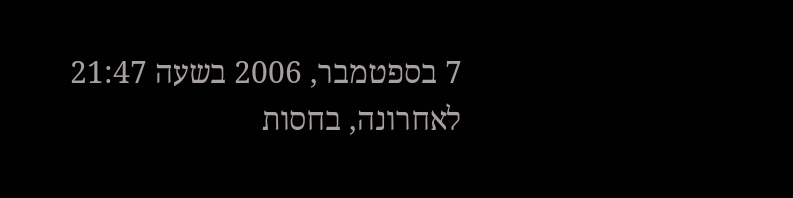7 בספטמבר, 2006 בשעה 21:47
לאחרונה, בחסות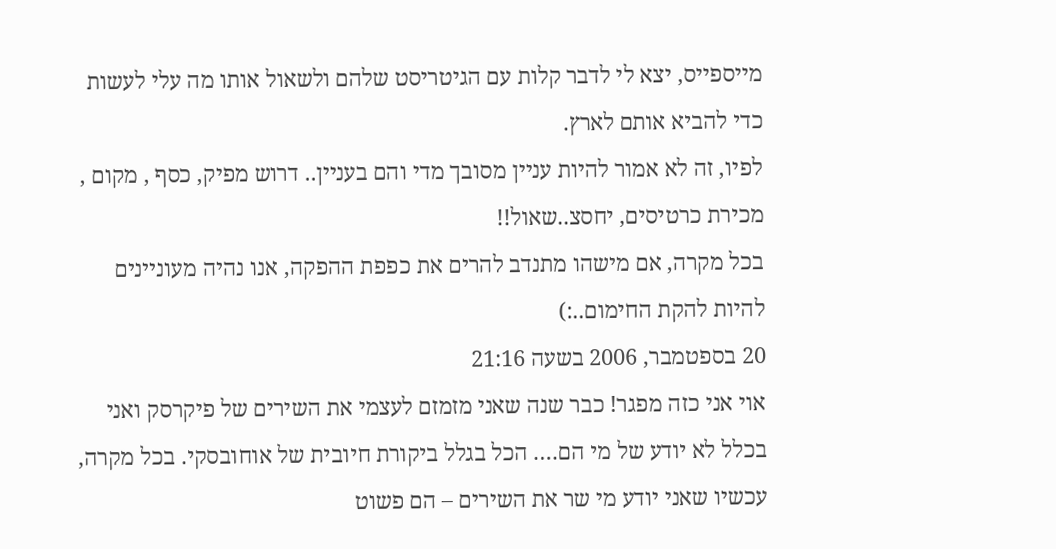מייספייס, יצא לי לדבר קלות עם הגיטריסט שלהם ולשאול אותו מה עלי לעשות כדי להביא אותם לארץ.
לפיו, זה לא אמור להיות עניין מסובך מדי והם בעניין.. דרוש מפיק, כסף , מקום , מכירת כרטיסים, יחסצ..שאול!!
בכל מקרה, אם מישהו מתנדב להרים את כפפת ההפקה, אנו נהיה מעוניינים להיות להקת החימום..:)
20 בספטמבר, 2006 בשעה 21:16
אוי אני כזה מפגר! כבר שנה שאני מזמזם לעצמי את השירים של פיקרסק ואני בכלל לא יודע של מי הם…. הכל בגלל ביקורת חיובית של אוחובסקי. בכל מקרה, עכשיו שאני יודע מי שר את השירים – הם פשוט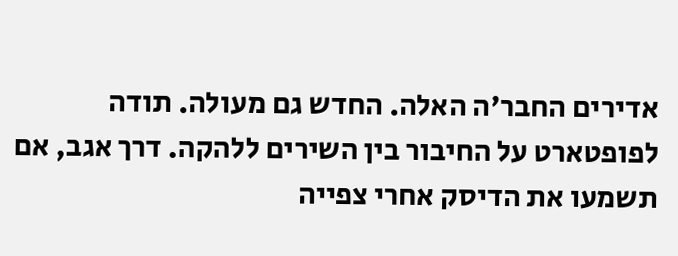אדירים החבר'ה האלה. החדש גם מעולה. תודה לפופטארט על החיבור בין השירים ללהקה. דרך אגב, אם תשמעו את הדיסק אחרי צפייה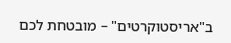ב"אריסטוקרטים" – מובטחת לכם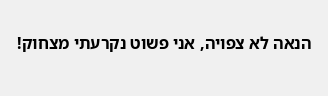הנאה לא צפויה, אני פשוט נקרעתי מצחוק!